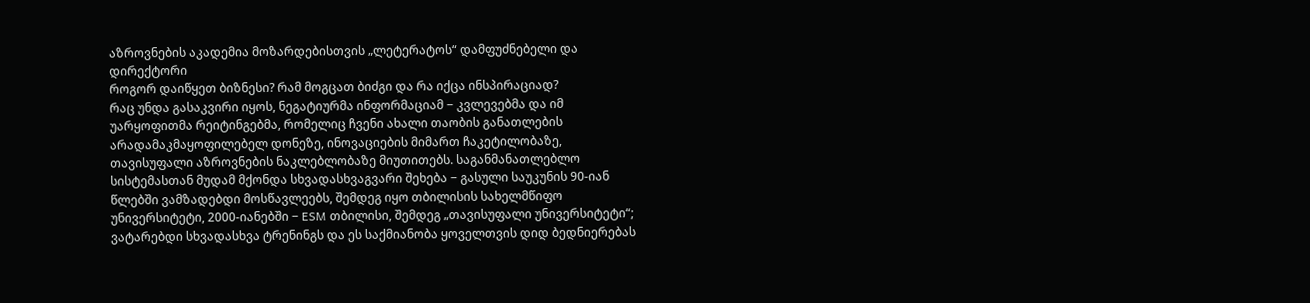აზროვნების აკადემია მოზარდებისთვის „ლეტერატოს“ დამფუძნებელი და დირექტორი
როგორ დაიწყეთ ბიზნესი? რამ მოგცათ ბიძგი და რა იქცა ინსპირაციად?
რაც უნდა გასაკვირი იყოს, ნეგატიურმა ინფორმაციამ − კვლევებმა და იმ უარყოფითმა რეიტინგებმა, რომელიც ჩვენი ახალი თაობის განათლების არადამაკმაყოფილებელ დონეზე, ინოვაციების მიმართ ჩაკეტილობაზე, თავისუფალი აზროვნების ნაკლებლობაზე მიუთითებს. საგანმანათლებლო სისტემასთან მუდამ მქონდა სხვადასხვაგვარი შეხება − გასული საუკუნის 90-იან წლებში ვამზადებდი მოსწავლეებს, შემდეგ იყო თბილისის სახელმწიფო უნივერსიტეტი, 2000-იანებში − ESM თბილისი, შემდეგ „თავისუფალი უნივერსიტეტი“; ვატარებდი სხვადასხვა ტრენინგს და ეს საქმიანობა ყოველთვის დიდ ბედნიერებას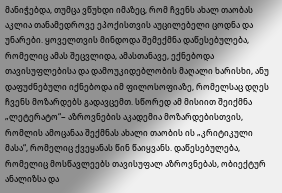მანიჭებდა, თუმცა ვწუხდი იმაზეც, რომ ჩვენს ახალ თაობას აკლია თანამედროვე ეპოქისთვის აუცილებელი ცოდნა და უნარები. ყოველთვის მინდოდა შემექმნა დაწესებულება, რომელიც ამას შეცვლიდა, ამასთანავე, ექნებოდა თავისუფლებისა და დამოუკიდებლობის მაღალი ხარისხი, ანუ დაფუძნებული იქნებოდა იმ ფილოსოფიაზე, რომელსაც დღეს ჩვენს მოზარდებს გადავცემთ. სწორედ ამ მისიით შეიქმნა „ლეტერატო“− აზროვნების აკადემია მოზარდებისთვის, რომლის ამოცანაა შექმნას ახალი თაობის ის „კრიტიკული მასა“, რომელიც ქვეყანას წინ წაიყვანს. დაწესებულება, რომელიც მოსწავლეებს თავისუფალ აზროვნებას, ობიექტურ ანალიზსა და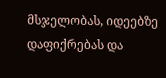მსჯელობას, იდეებზე დაფიქრებას და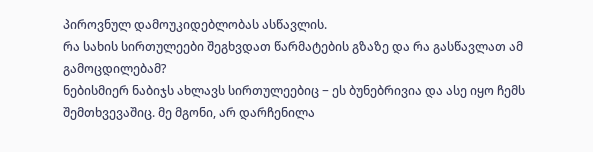პიროვნულ დამოუკიდებლობას ასწავლის.
რა სახის სირთულეები შეგხვდათ წარმატების გზაზე და რა გასწავლათ ამ გამოცდილებამ?
ნებისმიერ ნაბიჯს ახლავს სირთულეებიც − ეს ბუნებრივია და ასე იყო ჩემს შემთხვევაშიც. მე მგონი, არ დარჩენილა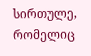სირთულე, რომელიც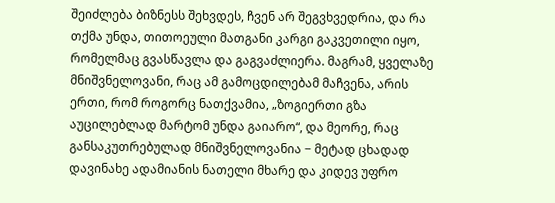შეიძლება ბიზნესს შეხვდეს, ჩვენ არ შეგვხვედრია, და რა თქმა უნდა, თითოეული მათგანი კარგი გაკვეთილი იყო, რომელმაც გვასწავლა და გაგვაძლიერა. მაგრამ, ყველაზე მნიშვნელოვანი, რაც ამ გამოცდილებამ მაჩვენა, არის ერთი, რომ როგორც ნათქვამია, „ზოგიერთი გზა აუცილებლად მარტომ უნდა გაიარო“, და მეორე, რაც განსაკუთრებულად მნიშვნელოვანია − მეტად ცხადად დავინახე ადამიანის ნათელი მხარე და კიდევ უფრო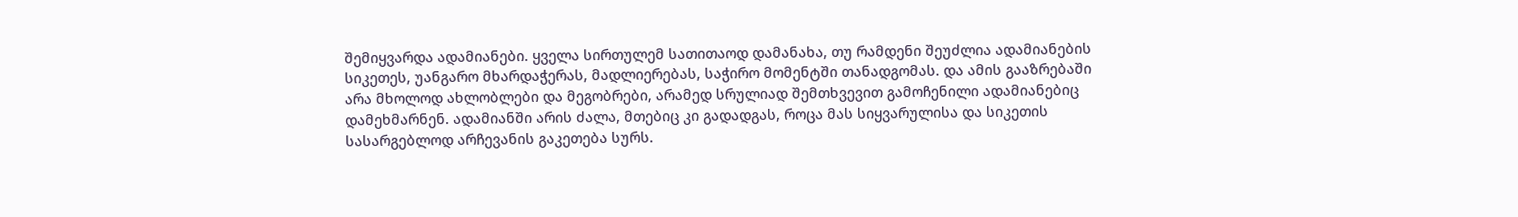შემიყვარდა ადამიანები. ყველა სირთულემ სათითაოდ დამანახა, თუ რამდენი შეუძლია ადამიანების სიკეთეს, უანგარო მხარდაჭერას, მადლიერებას, საჭირო მომენტში თანადგომას. და ამის გააზრებაში არა მხოლოდ ახლობლები და მეგობრები, არამედ სრულიად შემთხვევით გამოჩენილი ადამიანებიც დამეხმარნენ. ადამიანში არის ძალა, მთებიც კი გადადგას, როცა მას სიყვარულისა და სიკეთის სასარგებლოდ არჩევანის გაკეთება სურს.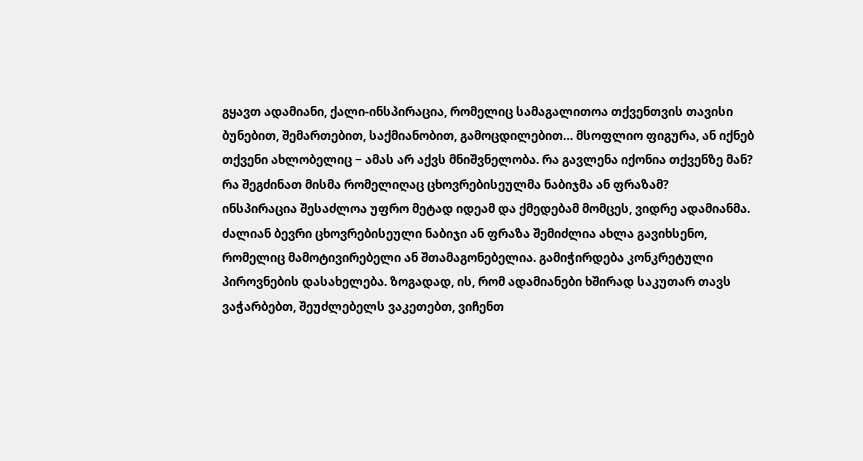გყავთ ადამიანი, ქალი-ინსპირაცია, რომელიც სამაგალითოა თქვენთვის თავისი ბუნებით, შემართებით, საქმიანობით, გამოცდილებით… მსოფლიო ფიგურა, ან იქნებ თქვენი ახლობელიც − ამას არ აქვს მნიშვნელობა. რა გავლენა იქონია თქვენზე მან? რა შეგძინათ მისმა რომელიღაც ცხოვრებისეულმა ნაბიჯმა ან ფრაზამ?
ინსპირაცია შესაძლოა უფრო მეტად იდეამ და ქმედებამ მომცეს, ვიდრე ადამიანმა. ძალიან ბევრი ცხოვრებისეული ნაბიჯი ან ფრაზა შემიძლია ახლა გავიხსენო, რომელიც მამოტივირებელი ან შთამაგონებელია. გამიჭირდება კონკრეტული პიროვნების დასახელება. ზოგადად, ის, რომ ადამიანები ხშირად საკუთარ თავს ვაჭარბებთ, შეუძლებელს ვაკეთებთ, ვიჩენთ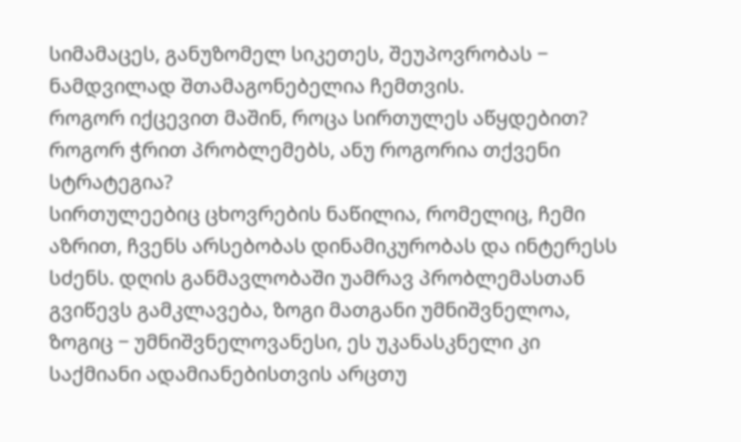სიმამაცეს, განუზომელ სიკეთეს, შეუპოვრობას − ნამდვილად შთამაგონებელია ჩემთვის.
როგორ იქცევით მაშინ, როცა სირთულეს აწყდებით? როგორ ჭრით პრობლემებს, ანუ როგორია თქვენი სტრატეგია?
სირთულეებიც ცხოვრების ნაწილია, რომელიც, ჩემი აზრით, ჩვენს არსებობას დინამიკურობას და ინტერესს სძენს. დღის განმავლობაში უამრავ პრობლემასთან გვიწევს გამკლავება, ზოგი მათგანი უმნიშვნელოა, ზოგიც − უმნიშვნელოვანესი, ეს უკანასკნელი კი საქმიანი ადამიანებისთვის არცთუ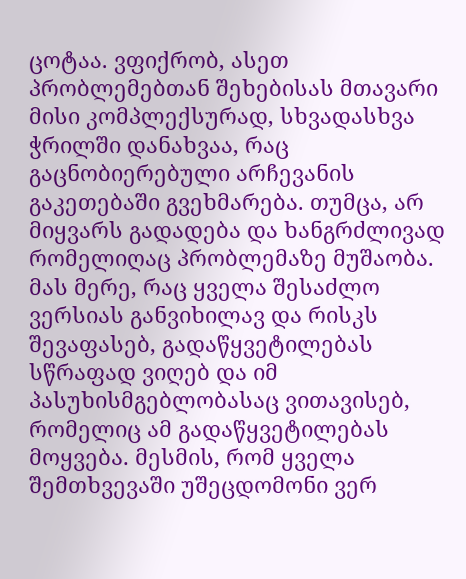ცოტაა. ვფიქრობ, ასეთ პრობლემებთან შეხებისას მთავარი მისი კომპლექსურად, სხვადასხვა ჭრილში დანახვაა, რაც გაცნობიერებული არჩევანის გაკეთებაში გვეხმარება. თუმცა, არ მიყვარს გადადება და ხანგრძლივად რომელიღაც პრობლემაზე მუშაობა. მას მერე, რაც ყველა შესაძლო ვერსიას განვიხილავ და რისკს შევაფასებ, გადაწყვეტილებას სწრაფად ვიღებ და იმ პასუხისმგებლობასაც ვითავისებ, რომელიც ამ გადაწყვეტილებას მოყვება. მესმის, რომ ყველა შემთხვევაში უშეცდომონი ვერ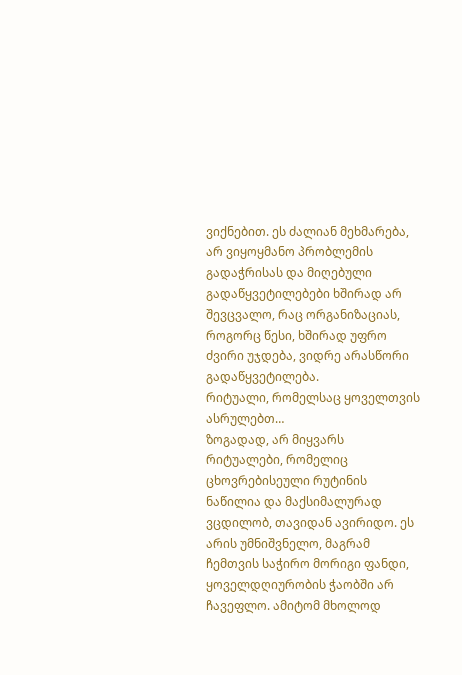ვიქნებით. ეს ძალიან მეხმარება, არ ვიყოყმანო პრობლემის გადაჭრისას და მიღებული გადაწყვეტილებები ხშირად არ შევცვალო, რაც ორგანიზაციას, როგორც წესი, ხშირად უფრო ძვირი უჯდება, ვიდრე არასწორი გადაწყვეტილება.
რიტუალი, რომელსაც ყოველთვის ასრულებთ…
ზოგადად, არ მიყვარს რიტუალები, რომელიც ცხოვრებისეული რუტინის ნაწილია და მაქსიმალურად ვცდილობ, თავიდან ავირიდო. ეს არის უმნიშვნელო, მაგრამ ჩემთვის საჭირო მორიგი ფანდი, ყოველდღიურობის ჭაობში არ ჩავეფლო. ამიტომ მხოლოდ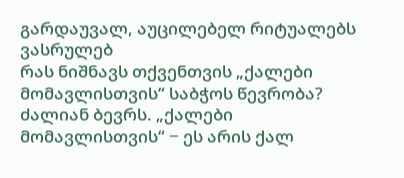გარდაუვალ, აუცილებელ რიტუალებს ვასრულებ
რას ნიშნავს თქვენთვის „ქალები მომავლისთვის“ საბჭოს წევრობა?
ძალიან ბევრს. „ქალები მომავლისთვის“ − ეს არის ქალ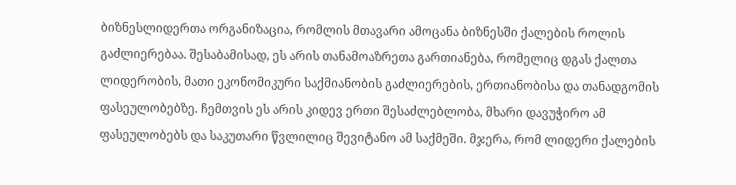ბიზნესლიდერთა ორგანიზაცია, რომლის მთავარი ამოცანა ბიზნესში ქალების როლის გაძლიერებაა. შესაბამისად, ეს არის თანამოაზრეთა გართიანება, რომელიც დგას ქალთა ლიდერობის, მათი ეკონომიკური საქმიანობის გაძლიერების, ერთიანობისა და თანადგომის ფასეულობებზე. ჩემთვის ეს არის კიდევ ერთი შესაძლებლობა, მხარი დავუჭირო ამ ფასეულობებს და საკუთარი წვლილიც შევიტანო ამ საქმეში. მჯერა, რომ ლიდერი ქალების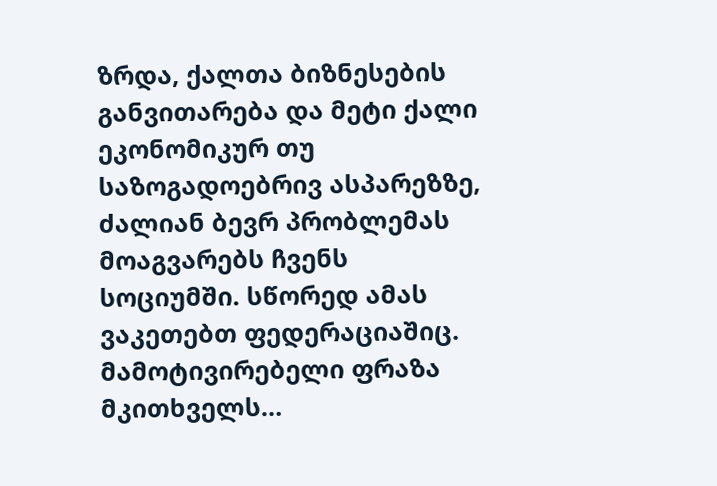ზრდა, ქალთა ბიზნესების განვითარება და მეტი ქალი ეკონომიკურ თუ საზოგადოებრივ ასპარეზზე, ძალიან ბევრ პრობლემას მოაგვარებს ჩვენს სოციუმში. სწორედ ამას ვაკეთებთ ფედერაციაშიც.
მამოტივირებელი ფრაზა მკითხველს…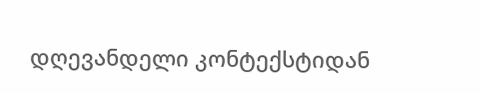დღევანდელი კონტექსტიდან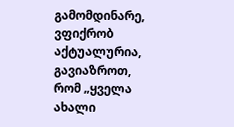გამომდინარე, ვფიქრობ აქტუალურია, გავიაზროთ, რომ „ყველა ახალი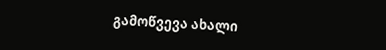გამოწვევა ახალი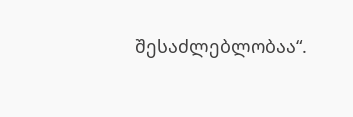შესაძლებლობაა“.